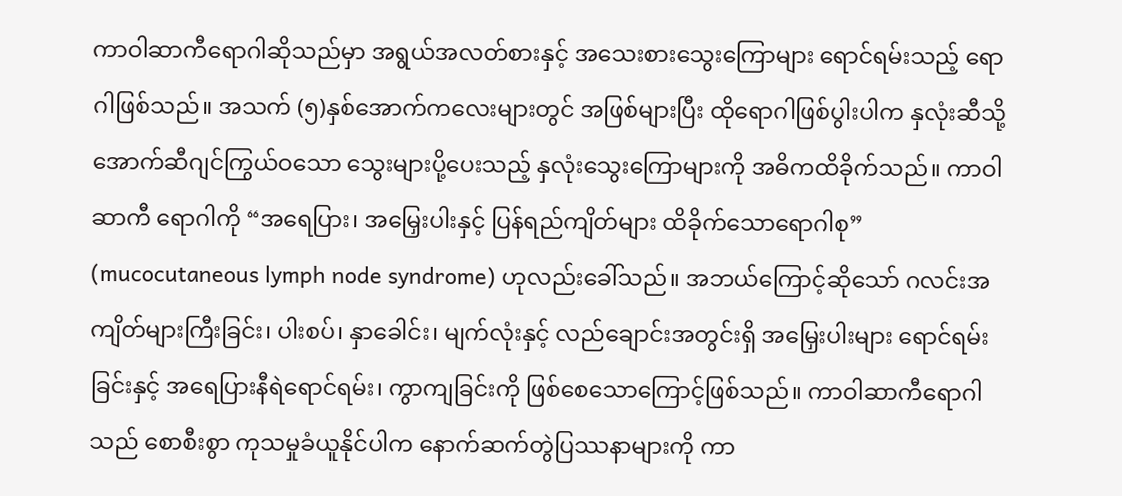ကာဝါဆာကီရောဂါဆိုသည်မှာ အရွယ်အလတ်စားနှင့် အသေးစားသွေးကြောများ ရောင်ရမ်းသည့် ရောဂါဖြစ်သည်။ အသက် (၅)နှစ်အောက်ကလေးများတွင် အဖြစ်များပြီး ထိုရောဂါဖြစ်ပွါးပါက နှလုံးဆီသို့ အောက်ဆီဂျင်ကြွယ်ဝသော သွေးများပို့ပေးသည့် နှလုံးသွေးကြောများကို အဓိကထိခိုက်သည်။ ကာဝါဆာကီ ရောဂါကို “အရေပြား၊ အမြှေးပါးနှင့် ပြန်ရည်ကျိတ်များ ထိခိုက်သောရောဂါစု” (mucocutaneous lymph node syndrome) ဟုလည်းခေါ်သည်။ အဘယ်ကြောင့်ဆိုသော် ဂလင်းအကျိတ်များကြီးခြင်း၊ ပါးစပ်၊ နှာခေါင်း၊ မျက်လုံးနှင့် လည်ချောင်းအတွင်းရှိ အမြှေးပါးများ ရောင်ရမ်းခြင်းနှင့် အရေပြားနီရဲရောင်ရမ်း၊ ကွာကျခြင်းကို ဖြစ်စေသောကြောင့်ဖြစ်သည်။ ကာဝါဆာကီရောဂါသည် စောစီးစွာ ကုသမှုခံယူနိုင်ပါက နောက်ဆက်တွဲပြဿနာများကို ကာ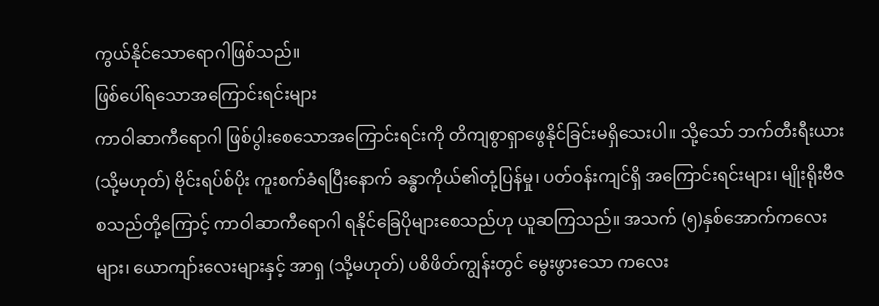ကွယ်နိုင်သောရောဂါဖြစ်သည်။
ဖြစ်ပေါ်ရသောအကြောင်းရင်းများ
ကာဝါဆာကီရောဂါ ဖြစ်ပွါးစေသောအကြောင်းရင်းကို တိကျစွာရှာဖွေနိုင်ခြင်းမရှိသေးပါ။ သို့သော် ဘက်တီးရီးယား (သို့မဟုတ်) ဗိုင်းရပ်စ်ပိုး ကူးစက်ခံရပြီးနောက် ခန္ဓာကိုယ်၏တုံ့ပြန်မှု၊ ပတ်ဝန်းကျင်ရှိ အကြောင်းရင်းများ၊ မျိုးရိုးဗီဇစသည်တို့ကြောင့် ကာဝါဆာကီရောဂါ ရနိုင်ခြေပိုများစေသည်ဟု ယူဆကြသည်။ အသက် (၅)နှစ်အောက်ကလေးများ၊ ယောကျာ်းလေးများနှင့် အာရှ (သို့မဟုတ်) ပစိဖိတ်ကျွန်းတွင် မွေးဖွားသော ကလေး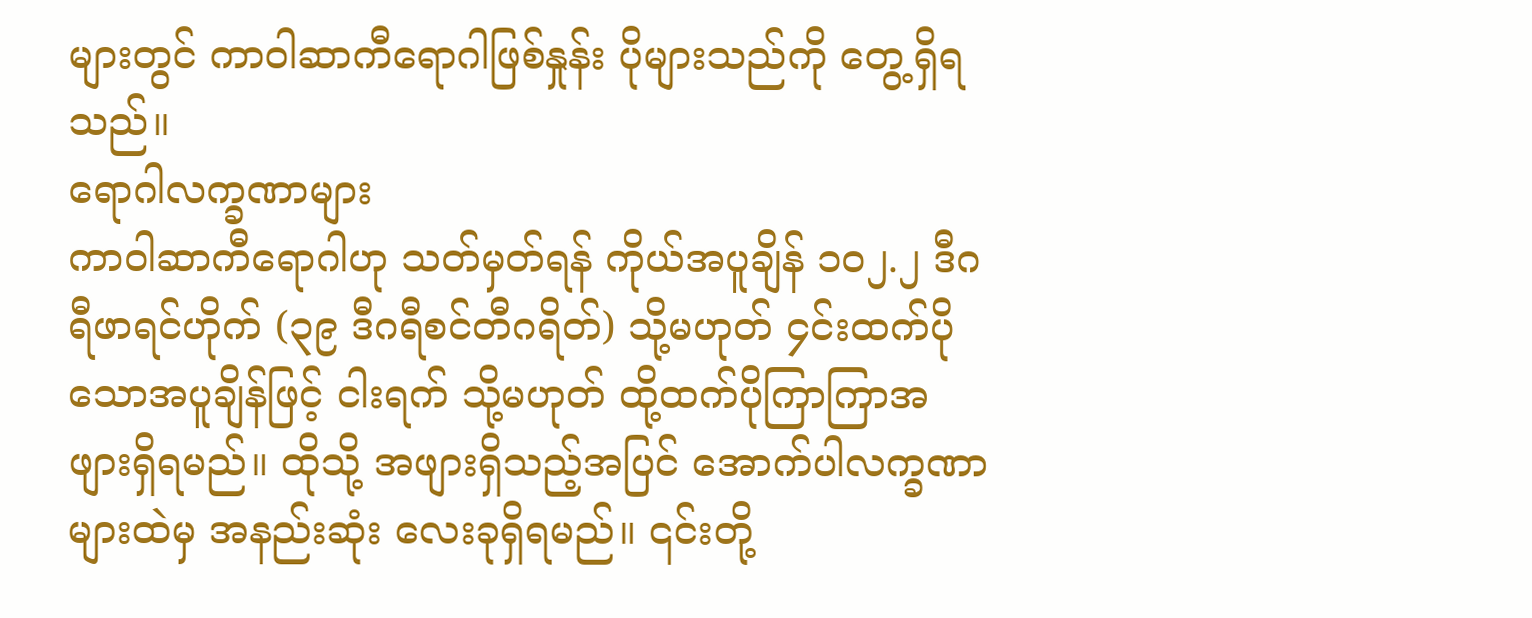များတွင် ကာဝါဆာကီရောဂါဖြစ်နှုန်း ပိုများသည်ကို တွေ့ရှိရသည်။
ရောဂါလက္ခဏာများ
ကာဝါဆာကီရောဂါဟု သတ်မှတ်ရန် ကိုယ်အပူချိန် ၁၀၂.၂ ဒီဂရီဖာရင်ဟိုက် (၃၉ ဒီဂရီစင်တီဂရိတ်) သို့မဟုတ် ၄င်းထက်ပိုသောအပူချိန်ဖြင့် ငါးရက် သို့မဟုတ် ထို့ထက်ပိုကြာကြာအဖျားရှိရမည်။ ထိုသို့ အဖျားရှိသည့်အပြင် အောက်ပါလက္ခဏာများထဲမှ အနည်းဆုံး လေးခုရှိရမည်။ ၎င်းတို့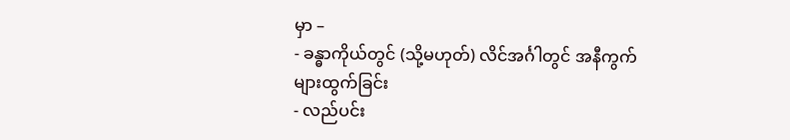မှာ –
- ခန္ဓာကိုယ်တွင် (သို့မဟုတ်) လိင်အင်္ဂါတွင် အနီကွက်များထွက်ခြင်း
- လည်ပင်း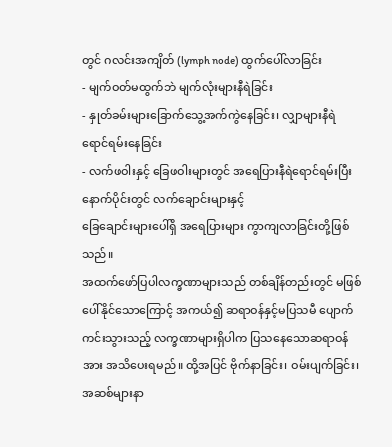တွင် ဂလင်းအကျိတ် (lymph node) ထွက်ပေါ်လာခြင်း
- မျက်ဝတ်မထွက်ဘဲ မျက်လုံးများနီရဲခြင်း
- နှုတ်ခမ်းများခြောက်သွေ့အက်ကွဲနေခြင်း၊ လျှာများနီရဲရောင်ရမ်းနေခြင်း
- လက်ဖဝါးနှင့် ခြေဖဝါးများတွင် အရေပြားနီရဲရောင်ရမ်းပြီး နောက်ပိုင်းတွင် လက်ချောင်းများနှင့်
ခြေချောင်းများပေါ်ရှိ အရေပြားများ ကွာကျလာခြင်းတို့ဖြစ်သည်။
အထက်ဖော်ပြပါလက္ခဏာများသည် တစ်ချိန်တည်းတွင် မဖြစ်ပေါ်နိုင်သောကြောင့် အကယ်၍ ဆရာဝန်နှင့်မပြသမီ ပျောက်ကင်းသွားသည့် လက္ခဏာများရှိပါက ပြသနေသောဆရာဝန်အား အသိပေးရမည်။ ထို့အပြင် ဗိုက်နာခြင်း၊ ဝမ်းပျက်ခြင်း၊ အဆစ်များနာ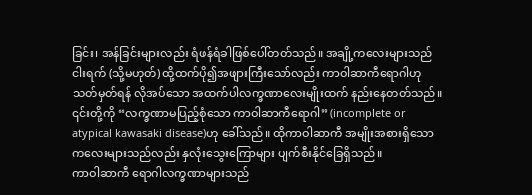ခြင်း၊ အန်ခြင်းများလည်း ရံဖန်ရံခါဖြစ်ပေါ်တတ်သည်။ အချို့ကလေးများသည် ငါးရက် (သို့မဟုတ်) ထို့ထက်ပို၍အဖျားကြီးသော်လည်း ကာဝါဆာကီရောဂါဟု သတ်မှတ်ရန် လိုအပ်သော အထက်ပါလက္ခဏာလေးမျိုးထက် နည်းနေတတ်သည်။ ၎င်းတို့ကို “လက္ခဏာမပြည့်စုံသော ကာဝါဆာကီရောဂါ” (incomplete or atypical kawasaki disease)ဟု ခေါ်သည်။ ထိုကာဝါဆာကီ အမျိုးအစားရှိသော ကလေးများသည်လည်း နှလုံးသွေးကြောများ ပျက်စီးနိုင်ခြေရှိသည်။
ကာဝါဆာကီ ရောဂါလက္ခဏာများသည်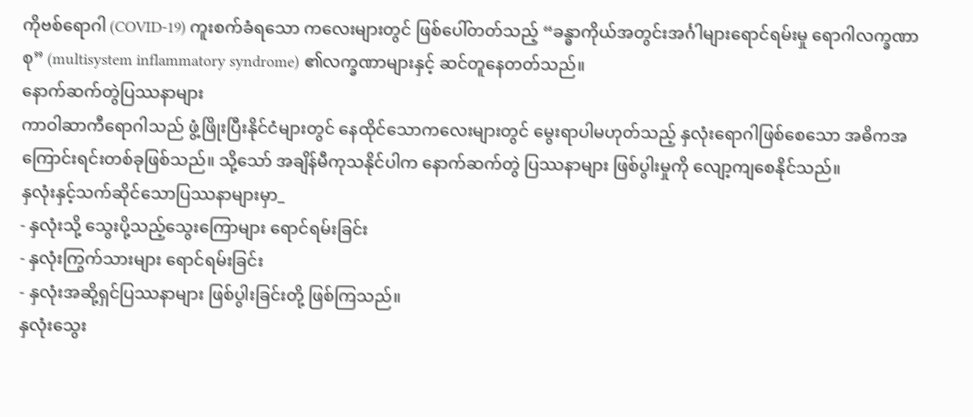ကိုဗစ်ရောဂါ (COVID-19) ကူးစက်ခံရသော ကလေးများတွင် ဖြစ်ပေါ်တတ်သည့် “ခန္ဓာကိုယ်အတွင်းအင်္ဂါများရောင်ရမ်းမှု ရောဂါလက္ခဏာစု” (multisystem inflammatory syndrome) ၏လက္ခဏာများနှင့် ဆင်တူနေတတ်သည်။
နောက်ဆက်တွဲပြဿနာများ
ကာဝါဆာကီရောဂါသည် ဖွံ့ဖြိုးပြီးနိုင်ငံများတွင် နေထိုင်သောကလေးများတွင် မွေးရာပါမဟုတ်သည့် နှလုံးရောဂါဖြစ်စေသော အဓိကအကြောင်းရင်းတစ်ခုဖြစ်သည်။ သို့သော် အချိန်မီကုသနိုင်ပါက နောက်ဆက်တွဲ ပြဿနာများ ဖြစ်ပွါးမှုကို လျော့ကျစေနိုင်သည်။
နှလုံးနှင့်သက်ဆိုင်သောပြဿနာများမှာ_
- နှလုံးသို့ သွေးပို့သည့်သွေးကြောများ ရောင်ရမ်းခြင်း
- နှလုံးကြွက်သားများ ရောင်ရမ်းခြင်း
- နှလုံးအဆို့ရှင်ပြဿနာများ ဖြစ်ပွါးခြင်းတို့ ဖြစ်ကြသည်။
နှလုံးသွေး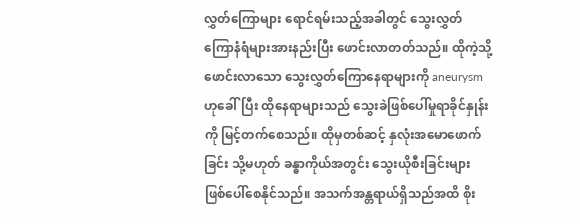လွှတ်ကြောများ ရောင်ရမ်းသည့်အခါတွင် သွေးလွှတ်ကြောနံရံများအားနည်းပြီး ဖောင်းလာတတ်သည်။ ထိုကဲ့သို့ဖောင်းလာသော သွေးလွှတ်ကြောနေရာများကို aneurysm ဟုခေါ်ပြီး ထိုနေရာများသည် သွေးခဲဖြစ်ပေါ်မှုရာခိုင်နှုန်းကို မြင့်တက်စေသည်။ ထိုမှတစ်ဆင့် နှလုံးအမောဖောက်ခြင်း သို့မဟုတ် ခန္ဓာကိုယ်အတွင်း သွေးယိုစီးခြင်းများ ဖြစ်ပေါ်စေနိုင်သည်။ အသက်အန္တရာယ်ရှိသည်အထိ စိုး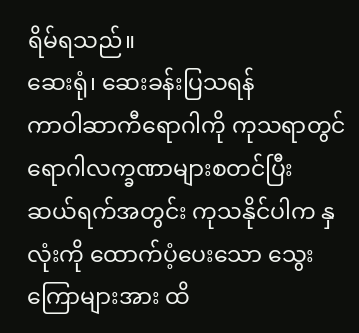ရိမ်ရသည်။
ဆေးရုံ၊ ဆေးခန်းပြသရန်
ကာဝါဆာကီရောဂါကို ကုသရာတွင် ရောဂါလက္ခဏာများစတင်ပြီး ဆယ်ရက်အတွင်း ကုသနိုင်ပါက နှလုံးကို ထောက်ပံ့ပေးသော သွေးကြောများအား ထိ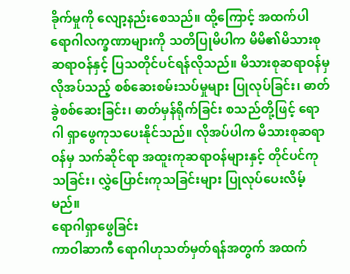ခိုက်မှုကို လျော့နည်းစေသည်။ ထို့ကြောင့် အထက်ပါ ရောဂါလက္ခဏာများကို သတိပြုမိပါက မိမိ၏မိသားစုဆရာဝန်နှင့် ပြသတိုင်ပင်ရန်လိုသည်။ မိသားစုဆရာဝန်မှ လိုအပ်သည့် စစ်ဆေးစမ်းသပ်မှုများ ပြုလုပ်ခြင်း၊ ဓာတ်ခွဲစစ်ဆေးခြင်း၊ ဓာတ်မှန်ရိုက်ခြင်း စသည်တို့ဖြင့် ရောဂါ ရှာဖွေကုသပေးနိုင်သည်။ လိုအပ်ပါက မိသားစုဆရာဝန်မှ သက်ဆိုင်ရာ အထူးကုဆရာဝန်များနှင့် တိုင်ပင်ကုသခြင်း၊ လွှဲပြောင်းကုသခြင်းများ ပြုလုပ်ပေးလိမ့်မည်။
ရောဂါရှာဖွေခြင်း
ကာဝါဆာကီ ရောဂါဟုသတ်မှတ်ရန်အတွက် အထက်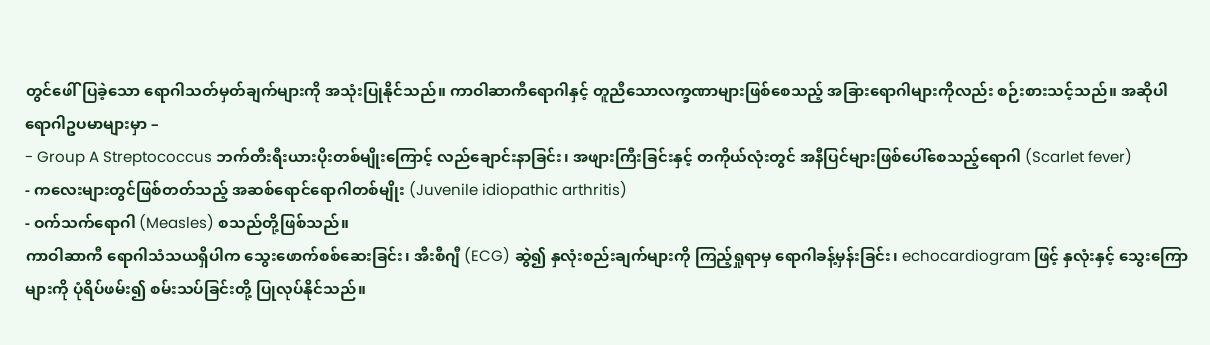တွင်ဖေါ်ပြခဲ့သော ရောဂါသတ်မှတ်ချက်များကို အသုံးပြုနိုင်သည်။ ကာဝါဆာကီရောဂါနှင့် တူညီသောလက္ခဏာများဖြစ်စေသည့် အခြားရောဂါများကိုလည်း စဉ်းစားသင့်သည်။ အဆိုပါရောဂါဥပမာများမှာ –
- Group A Streptococcus ဘက်တီးရီးယားပိုးတစ်မျိုးကြောင့် လည်ချောင်းနာခြင်း၊ အဖျားကြီးခြင်းနှင့် တကိုယ်လုံးတွင် အနီပြင်များဖြစ်ပေါ်စေသည့်ရောဂါ (Scarlet fever)
- ကလေးများတွင်ဖြစ်တတ်သည့် အဆစ်ရောင်ရောဂါတစ်မျိုး (Juvenile idiopathic arthritis)
- ဝက်သက်ရောဂါ (Measles) စသည်တို့ဖြစ်သည်။
ကာဝါဆာကီ ရောဂါသံသယရှိပါက သွေးဖောက်စစ်ဆေးခြင်း၊ အီးစီဂျီ (ECG) ဆွဲ၍ နှလုံးစည်းချက်များကို ကြည့်ရှုရာမှ ရောဂါခန့်မှန်းခြင်း၊ echocardiogram ဖြင့် နှလုံးနှင့် သွေးကြောများကို ပုံရိပ်ဖမ်း၍ စမ်းသပ်ခြင်းတို့ ပြုလုပ်နိုင်သည်။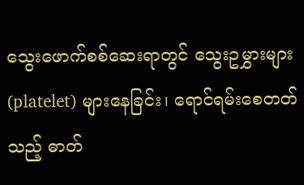သွေးဖောက်စစ်ဆေးရာတွင် သွေးဥမွှားများ (platelet) များနေခြင်း၊ ရောင်ရမ်းစေတတ်သည့် ဓာတ်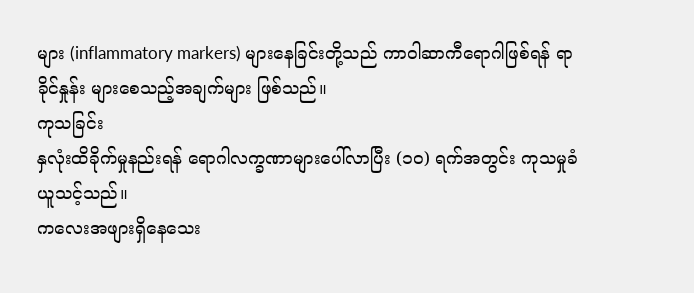များ (inflammatory markers) များနေခြင်းတို့သည် ကာဝါဆာကီရောဂါဖြစ်ရန် ရာခိုင်နှုန်း များစေသည့်အချက်များ ဖြစ်သည်။
ကုသခြင်း
နှလုံးထိခိုက်မှုနည်းရန် ရောဂါလက္ခဏာများပေါ်လာပြီး (၁၀) ရက်အတွင်း ကုသမှုခံယူသင့်သည်။
ကလေးအဖျားရှိနေသေး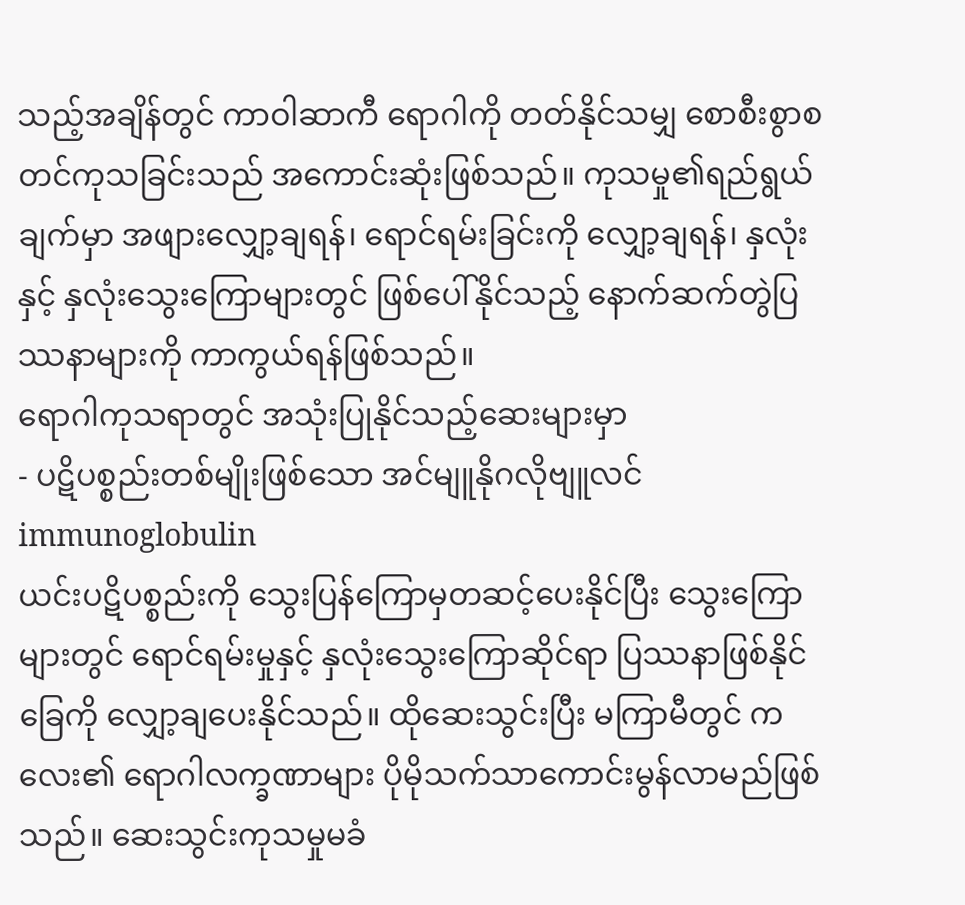သည့်အချိန်တွင် ကာဝါဆာကီ ရောဂါကို တတ်နိုင်သမျှ စောစီးစွာစတင်ကုသခြင်းသည် အကောင်းဆုံးဖြစ်သည်။ ကုသမှု၏ရည်ရွယ်ချက်မှာ အဖျားလျှော့ချရန်၊ ရောင်ရမ်းခြင်းကို လျှော့ချရန်၊ နှလုံးနှင့် နှလုံးသွေးကြောများတွင် ဖြစ်ပေါ်နိုင်သည့် နောက်ဆက်တွဲပြဿနာများကို ကာကွယ်ရန်ဖြစ်သည်။
ရောဂါကုသရာတွင် အသုံးပြုနိုင်သည့်ဆေးများမှာ
- ပဋိပစ္စည်းတစ်မျိုးဖြစ်သော အင်မျူနိုဂလိုဗျူလင် immunoglobulin
ယင်းပဋိပစ္စည်းကို သွေးပြန်ကြောမှတဆင့်ပေးနိုင်ပြီး သွေးကြောများတွင် ရောင်ရမ်းမှုနှင့် နှလုံးသွေးကြောဆိုင်ရာ ပြဿနာဖြစ်နိုင်ခြေကို လျှော့ချပေးနိုင်သည်။ ထိုဆေးသွင်းပြီး မကြာမီတွင် ကလေး၏ ရောဂါလက္ခဏာများ ပိုမိုသက်သာကောင်းမွန်လာမည်ဖြစ်သည်။ ဆေးသွင်းကုသမှုမခံ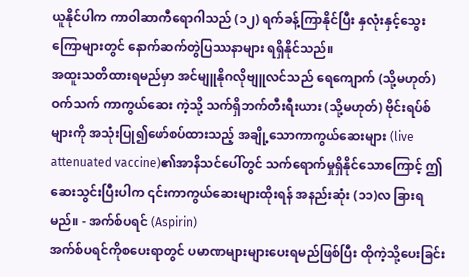ယူနိုင်ပါက ကာဝါဆာကီရောဂါသည် (၁၂) ရက်ခန့်ကြာနိုင်ပြီး နှလုံးနှင့်သွေးကြောများတွင် နောက်ဆက်တွဲပြဿနာများ ရရှိနိုင်သည်။
အထူးသတိထားရမည်မှာ အင်မျူနိုဂလိုဗျူလင်သည် ရေကျောက် (သို့မဟုတ်) ဝက်သက် ကာကွယ်ဆေး ကဲ့သို့ သက်ရှိဘက်တီးရီးယား (သို့မဟုတ်) ဗိုင်းရပ်စ်များကို အသုံးပြု၍ဖော်စပ်ထားသည့် အချို့သောကာကွယ်ဆေးများ (live attenuated vaccine)၏အာနိသင်ပေါ်တွင် သက်ရောက်မှုရှိနိုင်သောကြောင့် ဤဆေးသွင်းပြီးပါက ၎င်းကာကွယ်ဆေးများထိုးရန် အနည်းဆုံး (၁၁)လ ခြားရမည်။ - အက်စ်ပရင် (Aspirin)
အက်စ်ပရင်ကိုစပေးရာတွင် ပမာဏများများပေးရမည်ဖြစ်ပြီး ထိုကဲ့သို့ပေးခြင်း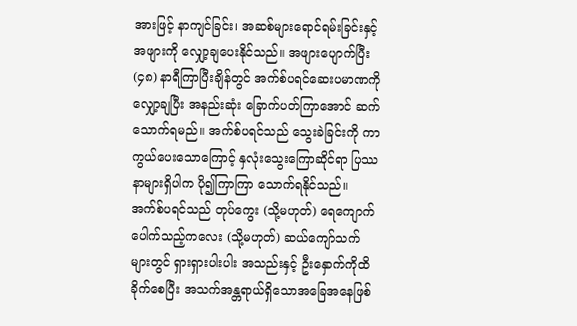အားဖြင့် နာကျင်ခြင်း၊ အဆစ်များရောင်ရမ်းခြင်းနှင့် အဖျားကို လျှော့ချပေးနိုင်သည်။ အဖျားပျောက်ပြီး (၄၈) နာရီကြာပြီးချိန်တွင် အက်စ်ပရင်ဆေးပမာဏကို လျှော့ချပြီး အနည်းဆုံး ခြောက်ပတ်ကြာအောင် ဆက်သောက်ရမည်။ အက်စ်ပရင်သည် သွေးခဲခြင်းကို ကာကွယ်ပေးသောကြောင့် နှလုံးသွေးကြောဆိုင်ရာ ပြဿနာများရှိပါက ပို၍ကြာကြာ သောက်ရနိုင်သည်။
အက်စ်ပရင်သည် တုပ်ကွေး (သို့မဟုတ်) ရေကျောက်ပေါက်သည့်ကလေး (သို့မဟုတ်) ဆယ်ကျော်သက်များတွင် ရှားရှားပါးပါး အသည်းနှင့် ဦးနှောက်ကိုထိခိုက်စေပြီး အသက်အန္တရာယ်ရှိသောအခြေအနေဖြစ်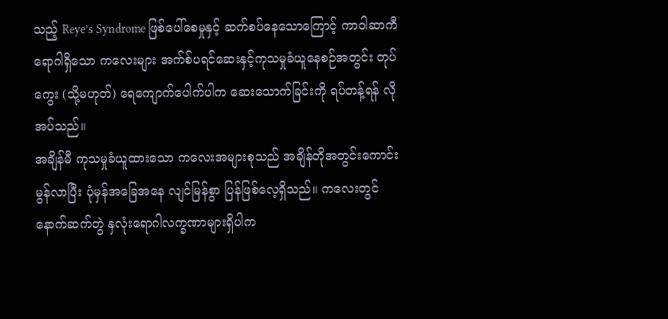သည့် Reye’s Syndrome ဖြစ်ပေါ်စေမှုနှင့် ဆက်စပ်နေသောကြောင့် ကာဝါဆာကီ ရောဂါရှိသော ကလေးများ အက်စ်ပရင်ဆေးနှင့်ကုသမှုခံယူနေစဉ်အတွင်း တုပ်ကွေး (သို့မဟုတ်) ရေကျောက်ပေါက်ပါက ဆေးသောက်ခြင်းကို ရပ်တန့်ရန် လိုအပ်သည်။
အချိန်မီ ကုသမှုခံယူထားသော ကလေးအများစုသည် အချိန်တိုအတွင်းကောင်းမွန်လာပြီး ပုံမှန်အခြေအနေ လျင်မြန်စွာ ပြန်ဖြစ်လေ့ရှိသည်။ ကလေးတွင် နောက်ဆက်တွဲ နှလုံးရောဂါလက္ခဏာများရှိပါက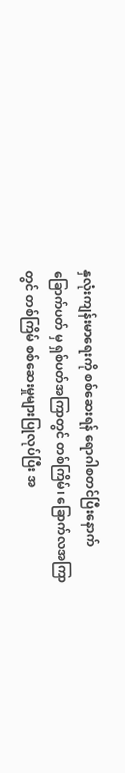နှလုံးကျန်းမာရေးကို စစ်ဆေးရန် ရောဂါစတင်ပြီးနောက် ခြောက်ပတ် မှ ရှစ်ပတ်အကြာတွင် တစ်ကြိမ်၊ ခြောက်လအကြာတွင် တစ်ကြိမ် စစ်ဆေးမှုများပြုလုပ်ပြီး အ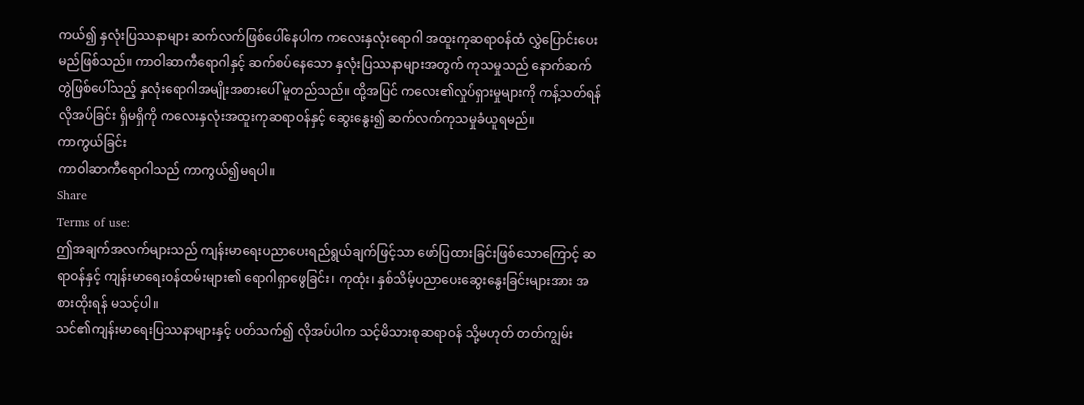ကယ်၍ နှလုံးပြဿနာများ ဆက်လက်ဖြစ်ပေါ်နေပါက ကလေးနှလုံးရောဂါ အထူးကုဆရာဝန်ထံ လွှဲပြောင်းပေးမည်ဖြစ်သည်။ ကာဝါဆာကီရောဂါနှင့် ဆက်စပ်နေသော နှလုံးပြဿနာများအတွက် ကုသမှုသည် နောက်ဆက်တွဲဖြစ်ပေါ်သည့် နှလုံးရောဂါအမျိုးအစားပေါ် မူတည်သည်။ ထို့အပြင် ကလေး၏လှုပ်ရှားမှုများကို ကန့်သတ်ရန် လိုအပ်ခြင်း ရှိမရှိကို ကလေးနှလုံးအထူးကုဆရာဝန်နှင့် ဆွေးနွေး၍ ဆက်လက်ကုသမှုခံယူရမည်။
ကာကွယ်ခြင်း
ကာဝါဆာကီရောဂါသည် ကာကွယ်၍မရပါ။
Share
Terms of use:
ဤအချက်အလက်များသည် ကျန်းမာရေးပညာပေးရည်ရွယ်ချက်ဖြင့်သာ ဖော်ပြထားခြင်းဖြစ်သောကြောင့် ဆရာဝန်နှင့် ကျန်းမာရေးဝန်ထမ်းများ၏ ရောဂါရှာဖွေခြင်း၊ ကုထုံး၊ နှစ်သိမ့်ပညာပေးဆွေးနွေးခြင်းများအား အစားထိုးရန် မသင့်ပါ။
သင်၏ကျန်းမာရေးပြဿနာများနှင့် ပတ်သက်၍ လိုအပ်ပါက သင့်မိသားစုဆရာဝန် သို့မဟုတ် တတ်ကျွမ်း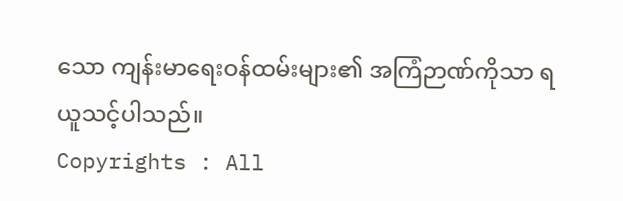သော ကျန်းမာရေးဝန်ထမ်းများ၏ အကြံဉာဏ်ကိုသာ ရယူသင့်ပါသည်။
Copyrights : All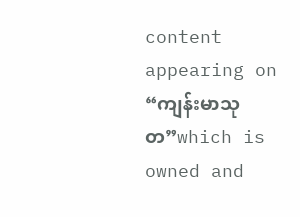content appearing on “ကျန်းမာသုတ”which is owned and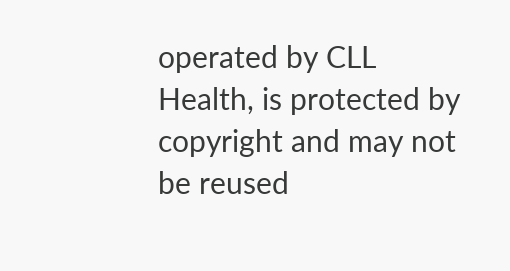operated by CLL Health, is protected by copyright and may not be reused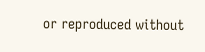or reproduced without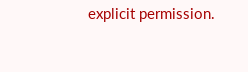explicit permission.